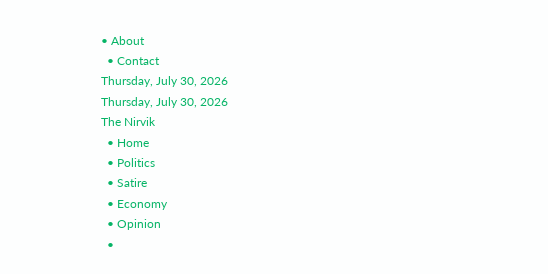• About
  • Contact
Thursday, July 30, 2026
Thursday, July 30, 2026
The Nirvik
  • Home
  • Politics
  • Satire
  • Economy
  • Opinion
  •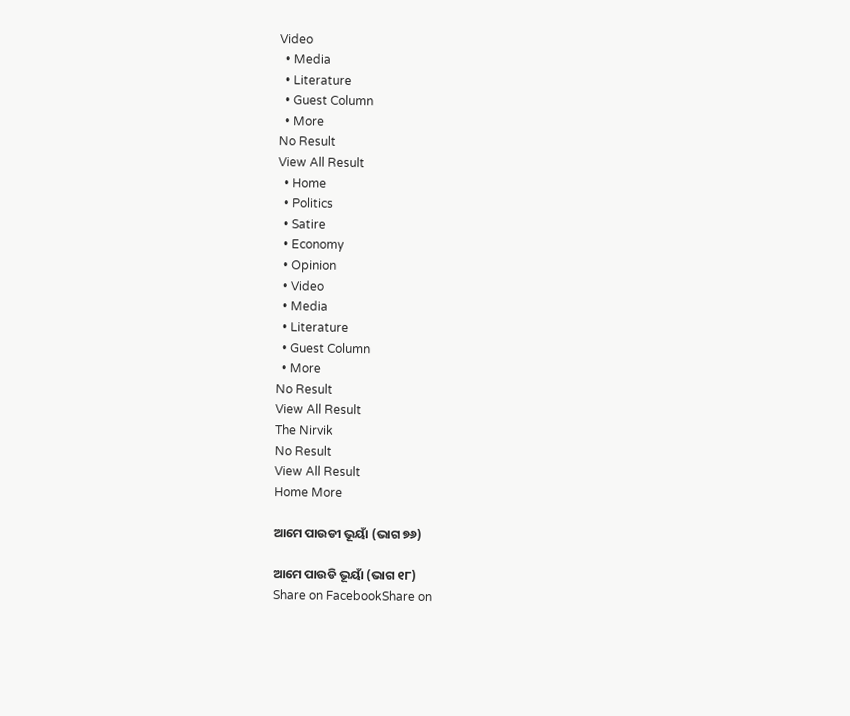Video
  • Media
  • Literature
  • Guest Column
  • More
No Result
View All Result
  • Home
  • Politics
  • Satire
  • Economy
  • Opinion
  • Video
  • Media
  • Literature
  • Guest Column
  • More
No Result
View All Result
The Nirvik
No Result
View All Result
Home More

ଆମେ ପାଉଡୀ ଭୂୟାଁ (ଭାଗ ୭୬)

ଆମେ ପାଉଡି ଭୂୟାଁ (ଭାଗ ୧୮)
Share on FacebookShare on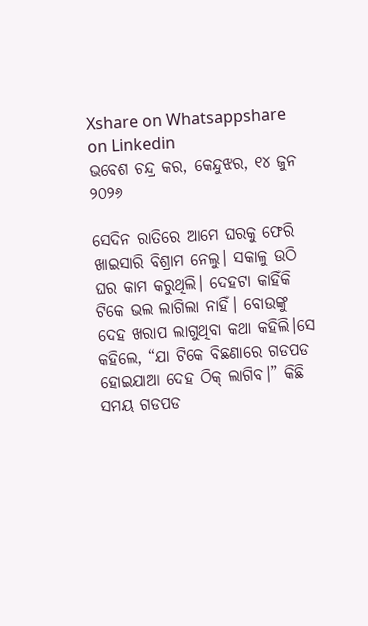Xshare on Whatsappshare on Linkedin
ଭବେଶ ଚନ୍ଦ୍ର କର, କେନ୍ଦୁଝର, ୧୪ ଜୁନ ୨୦୨୬

ସେଦିନ ରାତିରେ ଆମେ ଘରକୁ ଫେରି ଖାଇସାରି ବିଶ୍ରାମ ନେଲୁ। ସକାଳୁ ଉଠି ଘର କାମ କରୁଥିଲି। ଦେହଟା କାହିଁକି ଟିକେ ଭଲ ଲାଗିଲା ନାହିଁ। ବୋଉଙ୍କୁ ଦେହ ଖରାପ ଲାଗୁଥିବା କଥା କହିଲି।ସେ କହିଲେ, “ଯା ଟିକେ ବିଛଣାରେ ଗଡପଡ ହୋଇଯାଆ ଦେହ ଠିକ୍ ଲାଗିବ।” କିଛି ସମୟ ଗଡପଡ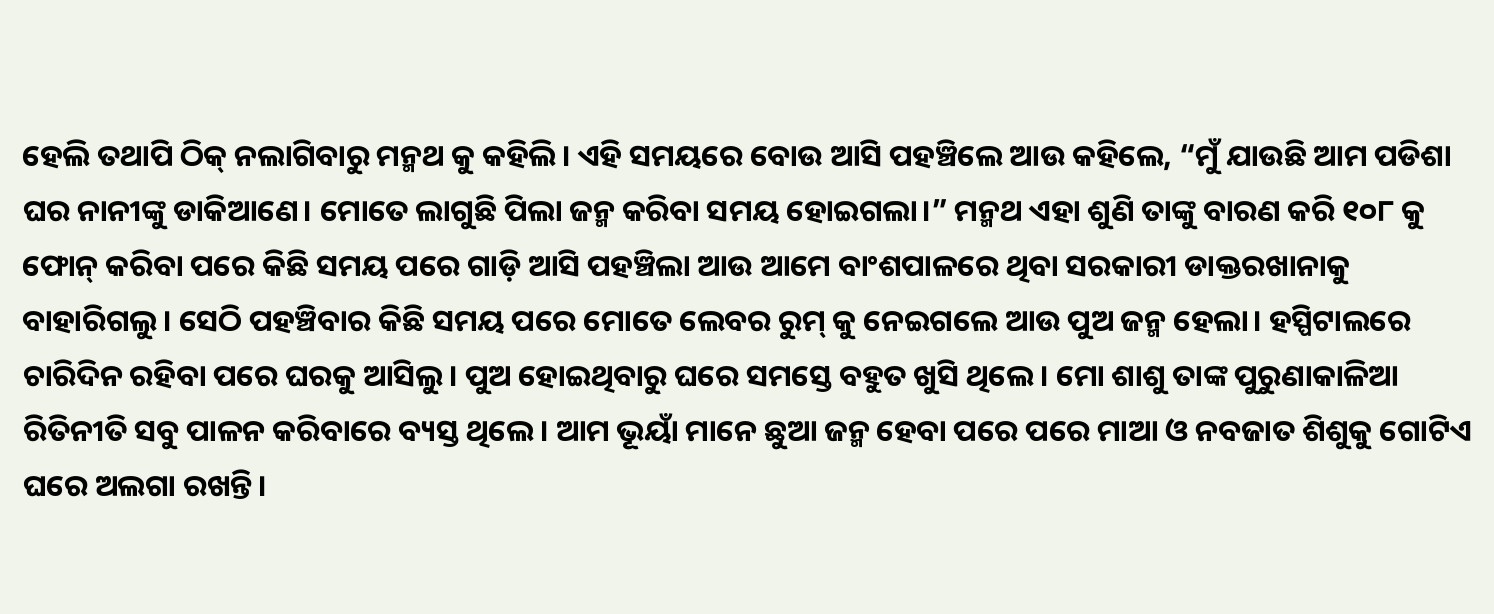ହେଲି ତଥାପି ଠିକ୍ ନଲାଗିବାରୁ ମନ୍ମଥ କୁ କହିଲି। ଏହି ସମୟରେ ବୋଉ ଆସି ପହଞ୍ଚିଲେ ଆଉ କହିଲେ, “ମୁଁ ଯାଉଛି ଆମ ପଡିଶା ଘର ନାନୀଙ୍କୁ ଡାକିଆଣେ। ମୋତେ ଲାଗୁଛି ପିଲା ଜନ୍ମ କରିବା ସମୟ ହୋଇଗଲା।” ମନ୍ମଥ ଏହା ଶୁଣି ତାଙ୍କୁ ବାରଣ କରି ୧୦୮ କୁ ଫୋନ୍ କରିବା ପରେ କିଛି ସମୟ ପରେ ଗାଡ଼ି ଆସି ପହଞ୍ଚିଲା ଆଉ ଆମେ ବାଂଶପାଳରେ ଥିବା ସରକାରୀ ଡାକ୍ତରଖାନାକୁ ବାହାରିଗଲୁ। ସେଠି ପହଞ୍ଚିବାର କିଛି ସମୟ ପରେ ମୋତେ ଲେବର ରୁମ୍ କୁ ନେଇଗଲେ ଆଉ ପୁଅ ଜନ୍ମ ହେଲା। ହସ୍ପିଟାଲରେ ଚାରିଦିନ ରହିବା ପରେ ଘରକୁ ଆସିଲୁ। ପୁଅ ହୋଇଥିବାରୁ ଘରେ ସମସ୍ତେ ବହୁତ ଖୁସି ଥିଲେ। ମୋ ଶାଶୁ ତାଙ୍କ ପୁରୁଣାକାଳିଆ ରିତିନୀତି ସବୁ ପାଳନ କରିବାରେ ବ୍ୟସ୍ତ ଥିଲେ। ଆମ ଭୂୟାଁ ମାନେ ଛୁଆ ଜନ୍ମ ହେବା ପରେ ପରେ ମାଆ ଓ ନବଜାତ ଶିଶୁକୁ ଗୋଟିଏ ଘରେ ଅଲଗା ରଖନ୍ତି।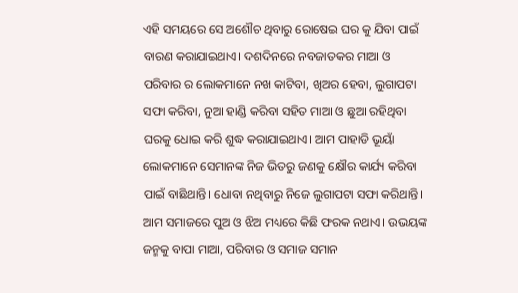ଏହି ସମୟରେ ସେ ଅଶୌଚ ଥିବାରୁ ରୋଷେଇ ଘର କୁ ଯିବା ପାଇଁ ବାରଣ କରାଯାଇଥାଏ। ଦଶଦିନରେ ନବଜାତକର ମାଆ ଓ ପରିବାର ର ଲୋକମାନେ ନଖ କାଟିବା, ଖିଅର ହେବା, ଲୁଗାପଟା ସଫା କରିବା, ନୁଆ ହାଣ୍ଡି କରିବା ସହିତ ମାଆ ଓ ଛୁଆ ରହିଥିବା ଘରକୁ ଧୋଇ କରି ଶୁଦ୍ଧ କରାଯାଇଥାଏ। ଆମ ପାହାଡି ଭୂୟାଁ ଲୋକମାନେ ସେମାନଙ୍କ ନିଜ ଭିତରୁ ଜଣକୁ କ୍ଷୌର କାର୍ଯ୍ୟ କରିବା ପାଇଁ ବାଛିଥାନ୍ତି। ଧୋବା ‌‌ନଥିବାରୁ ନିଜେ ଲୁଗାପଟା ସଫା କରିଥାନ୍ତି। ଆମ ସମାଜରେ ପୁଅ ଓ ଝିଅ ମଧ୍ୟରେ କିଛି ଫରକ ନଥାଏ। ଉଭୟଙ୍କ ଜନ୍ମକୁ ବାପା ମାଆ, ପରିବାର ଓ ସମାଜ ସମାନ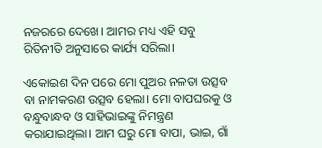ନଜରରେ ଦେଖେ। ଆମର ମଧ୍ୟ ଏହି ସବୁ ରିତିନୀତି ଅନୁସାରେ କାର୍ଯ୍ୟ ସରିଲା।

ଏକୋଇଶ ଦିନ ପରେ ମୋ ପୁଅର ନଳତା ଉତ୍ସବ ବା ନାମକରଣ ଉତ୍ସବ ହେଲା। ମୋ ବାପଘରକୁ ଓ ବନ୍ଧୁବାନ୍ଧବ ଓ ସାହିଭାଇଙ୍କୁ ନିମନ୍ତ୍ରଣ କରାଯାଇଥିଲା। ଆମ ଘରୁ ମୋ ବାପା, ଭାଇ, ଗାଁ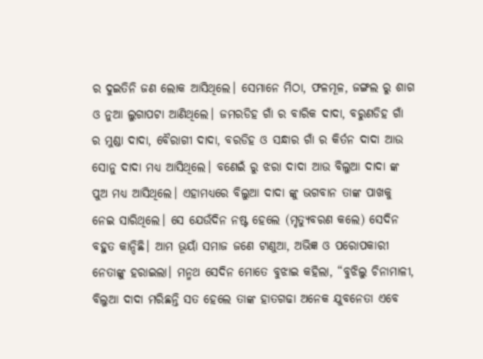ର ଦୁଇତିନି ଜଣ ଲୋକ ଆସିଥିଲେ। ସେମାନେ ମିଠା, ଫଳମୂଳ, ଜଙ୍ଗଲ ରୁ ଶାଗ ଓ ନୁଆ ଲୁଗାପଟା ଆଣିଥିଲେ। ଜମରଡିହ ଗାଁ ର ବାରିକ ଦାଦା, ବରୁଣଡିହ ଗାଁ ର ମୁଣ୍ଡା ଦାଦା, ବୈରାଗୀ ଦାଦା, ବରଡିହ ଓ ସନ୍ଧାର ଗାଁ ର କିର୍ତନ ଦାଦା ଆଉ ସୋନୁ ଦାଦା ମଧ୍ୟ ଆସିଥିଲେ। ବଣେଇଁ ରୁ ଝରା ଦାଦା ଆଉ ବିଲୁଆ ଦାଦା ଙ୍କ ପୁଅ ମଧ୍ୟ ଆସିଥିଲେ। ଏହାମଧ୍ୟରେ ବିଲୁଆ ଦାଦା ଙ୍କୁ ଭଗବାନ ତାଙ୍କ ପାଖକୁ ନେଇ ସାରିଥିଲେ। ସେ ଯେଉଁଦିନ ନଷ୍ଟ ହେଲେ (ମୃତ୍ୟୁବରଣ କଲେ) ସେଦିନ ବହୁତ କାନ୍ଦିଛି। ଆମ ଭୂୟାଁ ସମାଜ ଜଣେ ଟାଣୁଆ, ଅଭିଜ୍ଞ ଓ ପରୋପକାରୀ ନେତାଙ୍କୁ ହରାଇଲା। ମନ୍ମଥ ସେଦିନ ମୋତେ ବୁଝାଇ କହିଲା, “ବୁଝିଲୁ ଚିନାମାଳୀ, ବିଲୁଆ ଦାଦା ମରିଛନ୍ତି ସତ ହେଲେ ତାଙ୍କ ହାତଗଢା ଅନେକ ଯୁବନେତା ଏବେ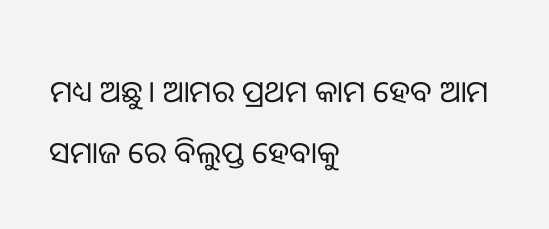ମଧ୍ୟ ଅଛୁ। ଆମର ପ୍ରଥମ କାମ ହେବ ଆମ ସମାଜ ରେ ବିଲୁପ୍ତ ହେବାକୁ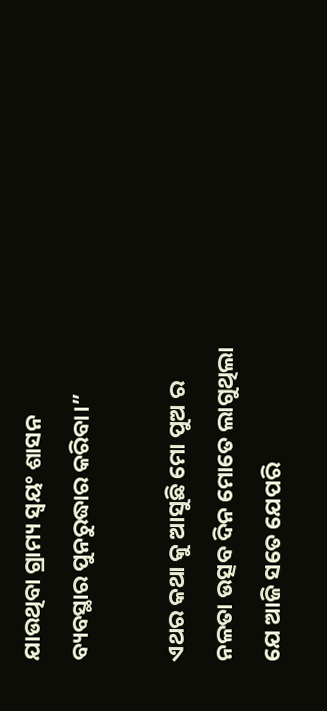ଯାଉଥିବା ଗ୍ରାମ୍ୟ ସ୍ବୟଂ ଶାସନ ବ୍ୟବସ୍ଥାର ପୁନରୁଦ୍ଧାର କରିବା।”

ଏଥର କଥା କୁ ଆସୁଛି ମୋ ପୁଅ ର ନଳତା ଉତ୍ସବ ଦିନ ମୋତେ ଲାଗୁଥିଲା ଯେ ଆଜି ସତେ ଯେପରି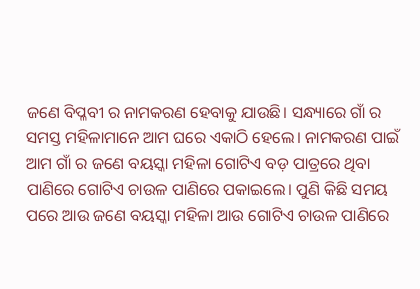ଜଣେ ବିପ୍ଳବୀ ର ନାମକରଣ ହେବାକୁ ଯାଉଛି। ସନ୍ଧ୍ୟାରେ ଗାଁ ର ସମସ୍ତ ମହିଳାମାନେ ଆମ ଘରେ ଏକାଠି ହେଲେ। ନାମକରଣ ପାଇଁ ଆମ ଗାଁ ର ଜଣେ ବୟସ୍କା ମହିଳା ଗୋଟିଏ ବଡ଼ ପାତ୍ରରେ ଥିବା ପାଣିରେ ଗୋଟିଏ ଚାଉଳ ପାଣିରେ ପକାଇଲେ। ପୁଣି କିଛି ସମୟ ପରେ ଆଉ ଜଣେ ବୟସ୍କା ମହିଳା ଆଉ ଗୋଟିଏ ଚାଉଳ ପାଣିରେ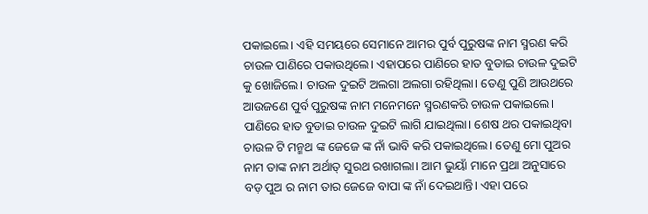ପକାଇଲେ। ଏହି ସମୟରେ ସେମାନେ ଆମର ପୁର୍ବ ପୁରୁଷଙ୍କ ନାମ ସ୍ମରଣ କରି ଚାଉଳ ପାଣିରେ ପକାଉଥିଲେ। ଏହାପରେ ପାଣିରେ ହାତ ବୁଡାଇ ଚାଉଳ ଦୁଇଟି କୁ ଖୋଜିଲେ। ଚାଉଳ ଦୁଇଟି ଅଲଗା ଅଲଗା ରହିଥିଲା। ତେଣୁ ପୁଣି ଆଉଥରେ ଆଉଜଣେ ପୁର୍ବ ପୁରୁଷଙ୍କ ନାମ ମନେମନେ ସ୍ମରଣକରି ଚାଉଳ ପକାଇଲେ। ପାଣିରେ ହାତ ବୁଡାଇ ଚାଉଳ ଦୁଇଟି ଲାଗି ଯାଇଥିଲା। ଶେଷ ଥର ପକାଇଥିବା ଚାଉଳ ଟି ମନ୍ମଥ ଙ୍କ ଜେଜେ ଙ୍କ ନାଁ ଭାବି କରି ପକାଇଥିଲେ। ତେଣୁ ମୋ ପୁଅର ନାମ ତାଙ୍କ ନାମ ଅର୍ଥାତ୍ ସୁରଥ ରଖାଗଲା। ଆମ ଭୁୟାଁ ମାନେ ପ୍ରଥା ଅନୁସାରେ ବଡ଼ ପୁଅ ର ନାମ ତାର ଜେଜେ ବାପା ଙ୍କ ନାଁ ଦେଇଥାନ୍ତି। ଏହା ପରେ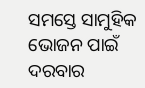ସମସ୍ତେ ସାମୁହିକ ଭୋଜନ ପାଇଁ ଦରବାର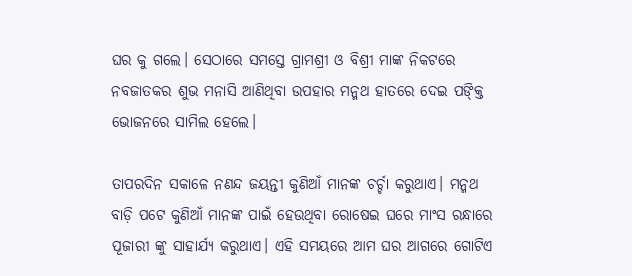ଘର କୁ ଗଲେ। ସେଠାରେ ସମସ୍ତେ ଗ୍ରାମଶ୍ରୀ ଓ ବିଶ୍ରୀ ମାଙ୍କ ନିକଟରେ ନବଜାତକର ଶୁଭ ମନାସି ଆଣିଥିବା ଉପହାର ମନ୍ମଥ ହାତରେ ଦେଇ ପଙ୍କ୍ତି ଭୋଜନରେ ସାମିଲ ହେଲେ।

ତାପରଦିନ ସକାଳେ ନଣନ୍ଦ ଜୟନ୍ତୀ କୁଣିଆଁ ମାନଙ୍କ ଚର୍ଚ୍ଚା କରୁଥାଏ। ମନ୍ମଥ ବାଡ଼ି ପଟେ କୁଣିଆଁ ମାନଙ୍କ ପାଇଁ ହେଉଥିବା ରୋଷେଇ ଘରେ ମାଂସ ରନ୍ଧାରେ ପୂଜାରୀ ଙ୍କୁ ସାହାର୍ଯ୍ୟ କରୁଥାଏ। ଏହି ସମୟରେ ଆମ ଘର ଆଗରେ ଗୋଟିଏ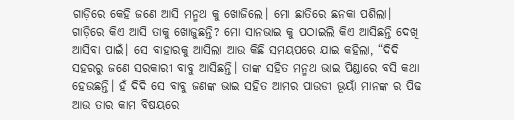ଗାଡ଼ିରେ କେହି ଜଣେ ଆସି ମନ୍ମଥ କୁ ଖୋଜିଲେ। ମୋ ଛାତିରେ ଛନକା ପଶିଲା। ଗାଡ଼ିରେ କିଏ ଆସି ତାକୁ ଖୋଜୁଛନ୍ତି? ମୋ ସାନଭାଇ କୁ ପଠାଇଲି କିଏ ଆସିଛନ୍ତି ଦେଖି ଆସିବା ପାଇଁ। ସେ ବାହାରକୁ ଆସିଲା ଆଉ କିଛି ସମୟପରେ ଯାଇ କହିଲା, “ଦିଦି ସହରରୁ ଜଣେ ସରକାରୀ ବାବୁ ଆସିଛନ୍ତି। ତାଙ୍କ ସହିତ ମନ୍ମଥ ଭାଇ ପିଣ୍ଡାରେ ବସି କଥା ହେଉଛନ୍ତି। ହଁ ଦିଦି ସେ ବାବୁ ଜଣଙ୍କ ଭାଇ ସହିତ ଆମର ପାଉଡୀ ଭୂୟାଁ ମାନଙ୍କ ର ପିଢ ଆଉ ତାର କାମ ବିଷୟରେ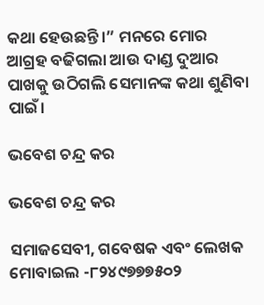କଥା ହେଉଛନ୍ତି।” ମନରେ ମୋର ଆଗ୍ରହ ବଢିଗଲା ଆଉ ଦାଣ୍ଡ ଦୁଆର ପାଖକୁ ଉଠିଗଲି ସେମାନଙ୍କ କଥା ଶୁଣିବା ପାଇଁ।

ଭବେଶ ଚନ୍ଦ୍ର କର

ଭବେଶ ଚନ୍ଦ୍ର କର

ସମାଜସେବୀ, ଗବେଷକ ଏବଂ ଲେଖକ
ମୋବାଇଲ -୮୨୪୯୭୭୭୫୦୨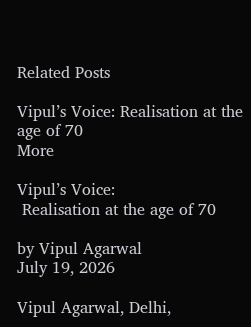Related Posts

Vipul’s Voice: Realisation at the age of 70
More

Vipul’s Voice:
 Realisation at the age of 70

by Vipul Agarwal
July 19, 2026

Vipul Agarwal, Delhi,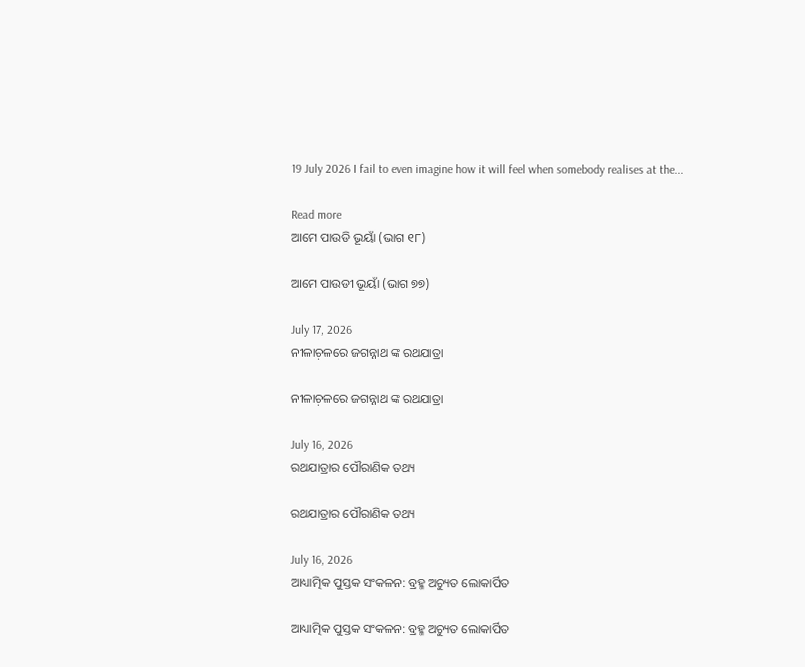19 July 2026 I fail to even imagine how it will feel when somebody realises at the...

Read more
ଆମେ ପାଉଡି ଭୂୟାଁ (ଭାଗ ୧୮)

ଆମେ ପାଉଡୀ ଭୂୟାଁ (ଭାଗ ୭୭)

July 17, 2026
ନୀଳାଚ଼ଳରେ ଜଗନ୍ନାଥ ଙ୍କ ରଥଯାତ୍ରା

ନୀଳାଚ଼ଳରେ ଜଗନ୍ନାଥ ଙ୍କ ରଥଯାତ୍ରା

July 16, 2026
ରଥଯାତ୍ରାର ପୌରାଣିକ ତଥ୍ୟ

ରଥଯାତ୍ରାର ପୌରାଣିକ ତଥ୍ୟ

July 16, 2026
ଆଧ୍ୟାତ୍ମିକ ପୁସ୍ତକ ସଂକଳନ: ବ୍ରହ୍ମ ଅଚ୍ୟୁତ ଲୋକାର୍ପିତ

ଆଧ୍ୟାତ୍ମିକ ପୁସ୍ତକ ସଂକଳନ: ବ୍ରହ୍ମ ଅଚ୍ୟୁତ ଲୋକାର୍ପିତ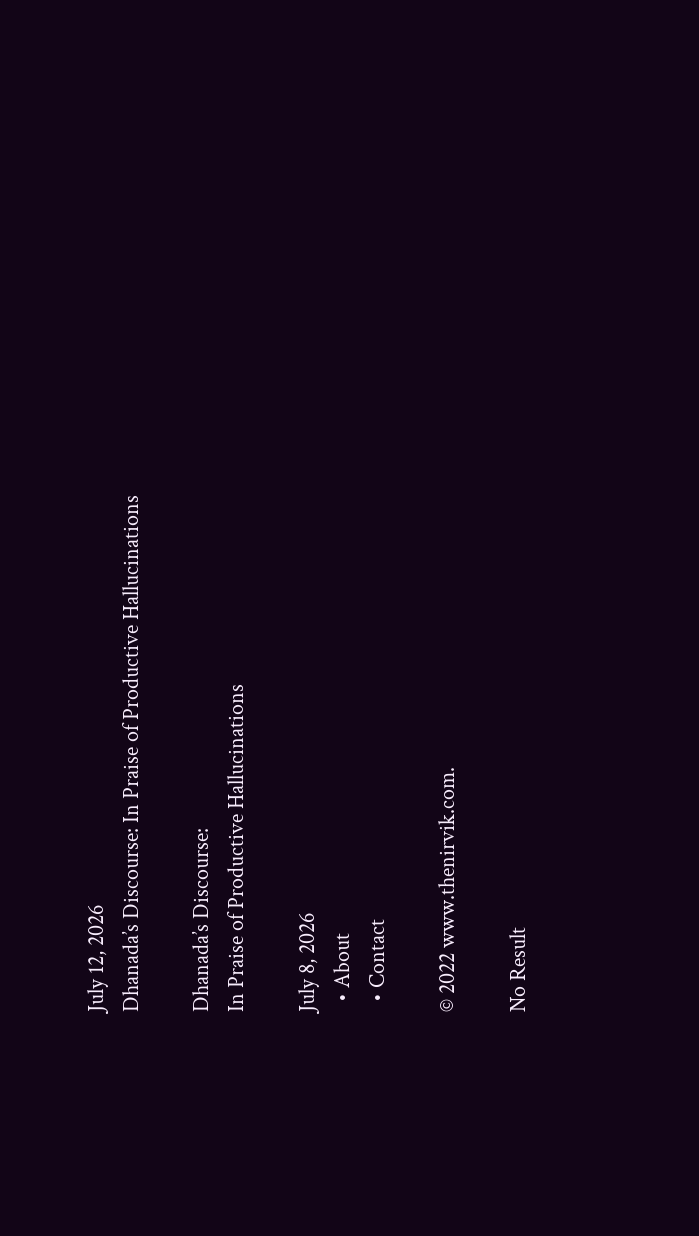July 12, 2026
Dhanada’s Discourse: In Praise of Productive Hallucinations

Dhanada’s Discourse:
In Praise of Productive Hallucinations

July 8, 2026
  • About
  • Contact

© 2022 www.thenirvik.com.

No Result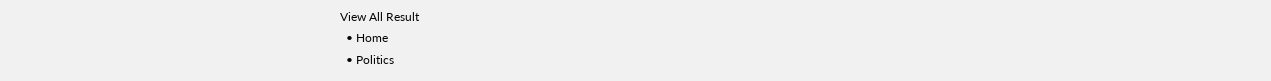View All Result
  • Home
  • Politics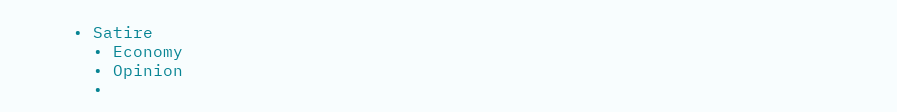• Satire
  • Economy
  • Opinion
  •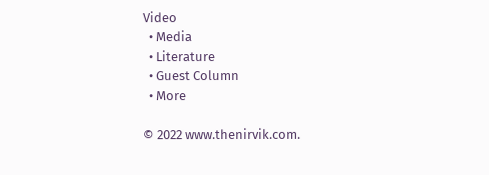Video
  • Media
  • Literature
  • Guest Column
  • More

© 2022 www.thenirvik.com.